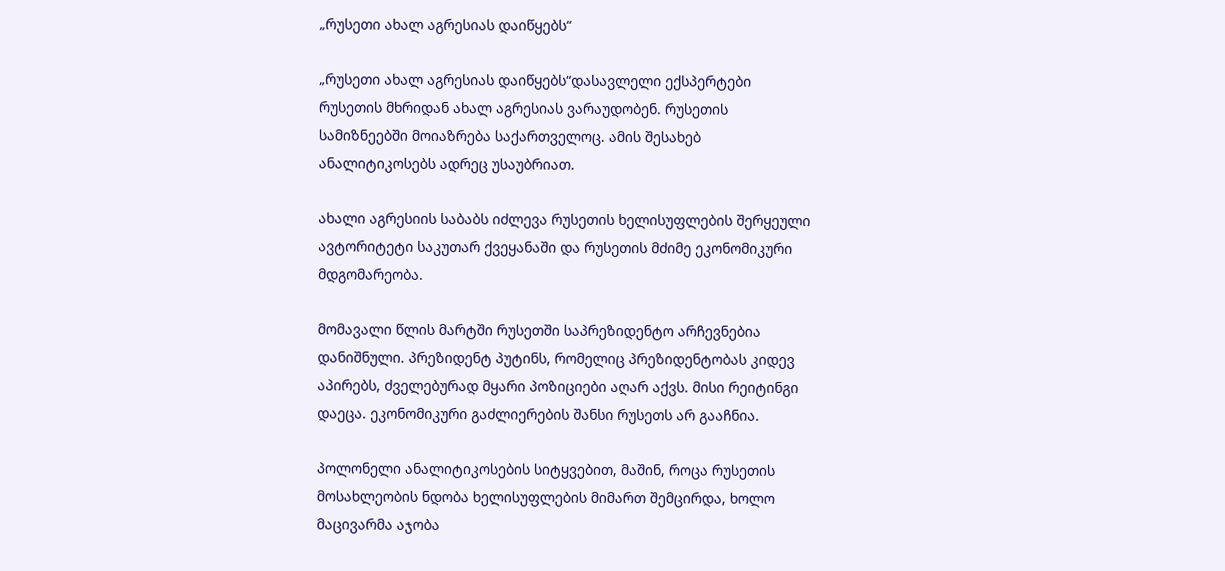„რუსეთი ახალ აგრესიას დაიწყებს“

„რუსეთი ახალ აგრესიას დაიწყებს“დასავლელი ექსპერტები რუსეთის მხრიდან ახალ აგრესიას ვარაუდობენ. რუსეთის სამიზნეებში მოიაზრება საქართველოც. ამის შესახებ ანალიტიკოსებს ადრეც უსაუბრიათ.

ახალი აგრესიის საბაბს იძლევა რუსეთის ხელისუფლების შერყეული ავტორიტეტი საკუთარ ქვეყანაში და რუსეთის მძიმე ეკონომიკური მდგომარეობა.

მომავალი წლის მარტში რუსეთში საპრეზიდენტო არჩევნებია დანიშნული. პრეზიდენტ პუტინს, რომელიც პრეზიდენტობას კიდევ აპირებს, ძველებურად მყარი პოზიციები აღარ აქვს. მისი რეიტინგი დაეცა. ეკონომიკური გაძლიერების შანსი რუსეთს არ გააჩნია.

პოლონელი ანალიტიკოსების სიტყვებით, მაშინ, როცა რუსეთის მოსახლეობის ნდობა ხელისუფლების მიმართ შემცირდა, ხოლო მაცივარმა აჯობა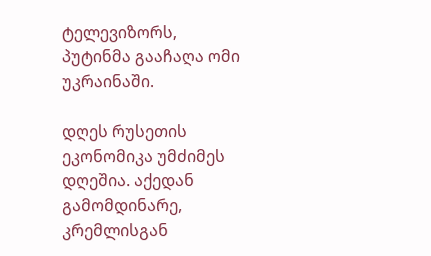ტელევიზორს, პუტინმა გააჩაღა ომი უკრაინაში.

დღეს რუსეთის ეკონომიკა უმძიმეს დღეშია. აქედან გამომდინარე, კრემლისგან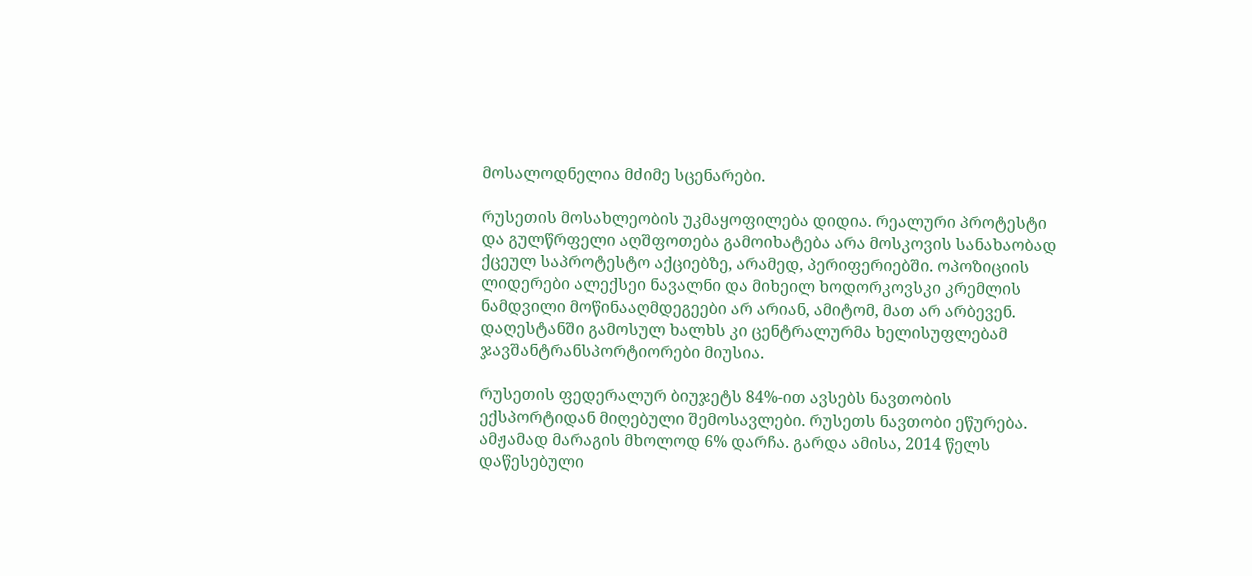მოსალოდნელია მძიმე სცენარები.

რუსეთის მოსახლეობის უკმაყოფილება დიდია. რეალური პროტესტი და გულწრფელი აღშფოთება გამოიხატება არა მოსკოვის სანახაობად ქცეულ საპროტესტო აქციებზე, არამედ, პერიფერიებში. ოპოზიციის ლიდერები ალექსეი ნავალნი და მიხეილ ხოდორკოვსკი კრემლის ნამდვილი მოწინააღმდეგეები არ არიან, ამიტომ, მათ არ არბევენ. დაღესტანში გამოსულ ხალხს კი ცენტრალურმა ხელისუფლებამ ჯავშანტრანსპორტიორები მიუსია.

რუსეთის ფედერალურ ბიუჯეტს 84%-ით ავსებს ნავთობის ექსპორტიდან მიღებული შემოსავლები. რუსეთს ნავთობი ეწურება. ამჟამად მარაგის მხოლოდ 6% დარჩა. გარდა ამისა, 2014 წელს დაწესებული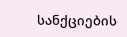სანქციების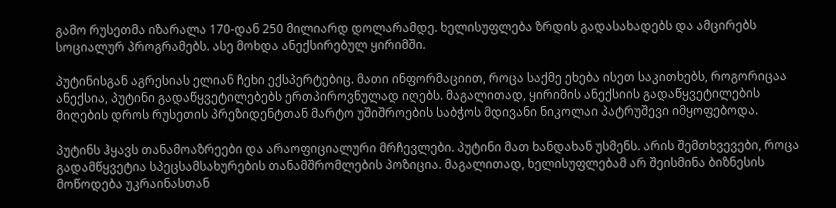გამო რუსეთმა იზარალა 170-დან 250 მილიარდ დოლარამდე. ხელისუფლება ზრდის გადასახადებს და ამცირებს სოციალურ პროგრამებს. ასე მოხდა ანექსირებულ ყირიმში.

პუტინისგან აგრესიას ელიან ჩეხი ექსპერტებიც. მათი ინფორმაციით, როცა საქმე ეხება ისეთ საკითხებს, როგორიცაა ანექსია, პუტინი გადაწყვეტილებებს ერთპიროვნულად იღებს. მაგალითად, ყირიმის ანექსიის გადაწყვეტილების მიღების დროს რუსეთის პრეზიდენტთან მარტო უშიშროების საბჭოს მდივანი ნიკოლაი პატრუშევი იმყოფებოდა.

პუტინს ჰყავს თანამოაზრეები და არაოფიციალური მრჩევლები. პუტინი მათ ხანდახან უსმენს. არის შემთხვევები, როცა გადამწყვეტია სპეცსამსახურების თანამშრომლების პოზიცია. მაგალითად, ხელისუფლებამ არ შეისმინა ბიზნესის მოწოდება უკრაინასთან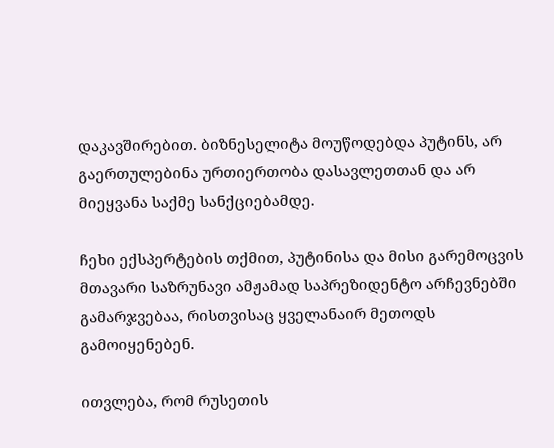დაკავშირებით. ბიზნესელიტა მოუწოდებდა პუტინს, არ გაერთულებინა ურთიერთობა დასავლეთთან და არ მიეყვანა საქმე სანქციებამდე.

ჩეხი ექსპერტების თქმით, პუტინისა და მისი გარემოცვის მთავარი საზრუნავი ამჟამად საპრეზიდენტო არჩევნებში გამარჯვებაა, რისთვისაც ყველანაირ მეთოდს გამოიყენებენ.

ითვლება, რომ რუსეთის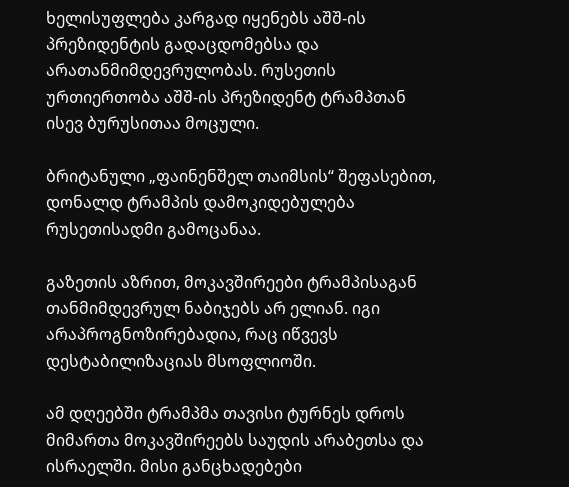ხელისუფლება კარგად იყენებს აშშ-ის პრეზიდენტის გადაცდომებსა და არათანმიმდევრულობას. რუსეთის ურთიერთობა აშშ-ის პრეზიდენტ ტრამპთან ისევ ბურუსითაა მოცული.

ბრიტანული „ფაინენშელ თაიმსის“ შეფასებით, დონალდ ტრამპის დამოკიდებულება რუსეთისადმი გამოცანაა.

გაზეთის აზრით, მოკავშირეები ტრამპისაგან თანმიმდევრულ ნაბიჯებს არ ელიან. იგი არაპროგნოზირებადია, რაც იწვევს დესტაბილიზაციას მსოფლიოში.

ამ დღეებში ტრამპმა თავისი ტურნეს დროს მიმართა მოკავშირეებს საუდის არაბეთსა და ისრაელში. მისი განცხადებები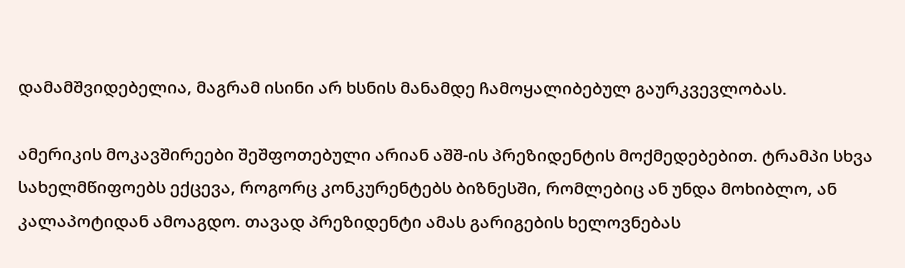დამამშვიდებელია, მაგრამ ისინი არ ხსნის მანამდე ჩამოყალიბებულ გაურკვევლობას.

ამერიკის მოკავშირეები შეშფოთებული არიან აშშ-ის პრეზიდენტის მოქმედებებით. ტრამპი სხვა სახელმწიფოებს ექცევა, როგორც კონკურენტებს ბიზნესში, რომლებიც ან უნდა მოხიბლო, ან კალაპოტიდან ამოაგდო. თავად პრეზიდენტი ამას გარიგების ხელოვნებას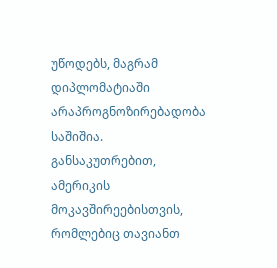უწოდებს, მაგრამ დიპლომატიაში არაპროგნოზირებადობა საშიშია. განსაკუთრებით, ამერიკის მოკავშირეებისთვის, რომლებიც თავიანთ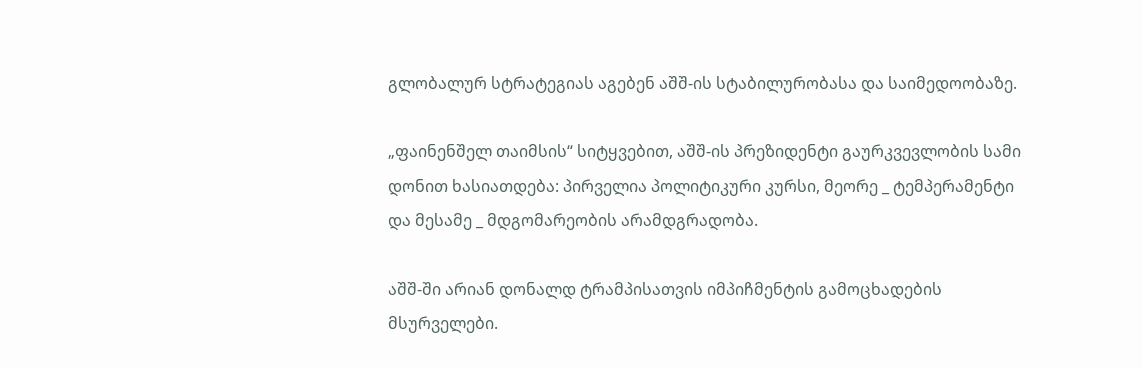გლობალურ სტრატეგიას აგებენ აშშ-ის სტაბილურობასა და საიმედოობაზე.

„ფაინენშელ თაიმსის“ სიტყვებით, აშშ-ის პრეზიდენტი გაურკვევლობის სამი დონით ხასიათდება: პირველია პოლიტიკური კურსი, მეორე _ ტემპერამენტი და მესამე _ მდგომარეობის არამდგრადობა.

აშშ-ში არიან დონალდ ტრამპისათვის იმპიჩმენტის გამოცხადების მსურველები.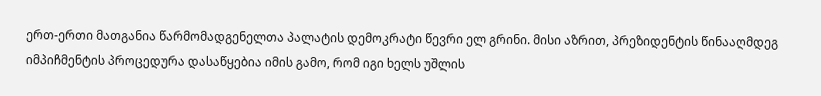ერთ-ერთი მათგანია წარმომადგენელთა პალატის დემოკრატი წევრი ელ გრინი. მისი აზრით, პრეზიდენტის წინააღმდეგ იმპიჩმენტის პროცედურა დასაწყებია იმის გამო, რომ იგი ხელს უშლის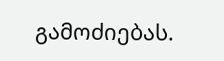გამოძიებას.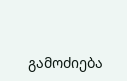გამოძიება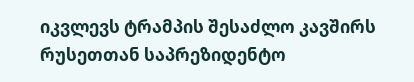იკვლევს ტრამპის შესაძლო კავშირს რუსეთთან საპრეზიდენტო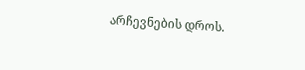არჩევნების დროს.